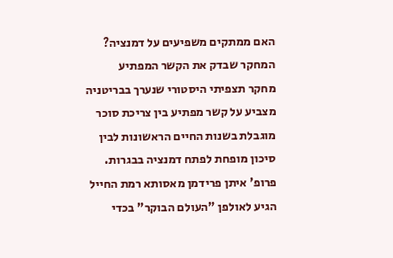האם ממתקים משפיעים על דמנציה? המחקר שבדק את הקשר המפתיע
מחקר תצפיתי היסטורי שנערך בבריטניה מצביע על קשר מפתיע בין צריכת סוכר מוגבלת בשנות החיים הראשונות לבין סיכון מופחת לפתח דמנציה בבגרות. פרופ' איתן פרידמן מאסותא רמת החייל הגיע לאולפן "העולם הבוקר" בכדי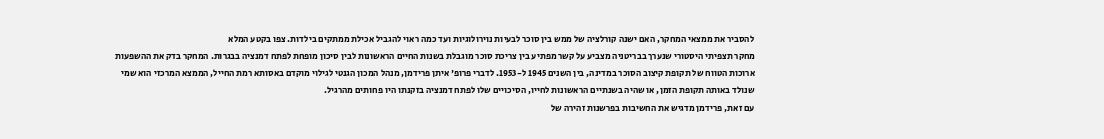להסביר את ממצאי המחקר, האם ישנה קורלציה של ממש בין סוכר לבעיות נוירולוגיות ועד כמה ראוי להגביל אכילת ממתקים בילדות. צפו בקטע המלא
מחקר תצפיתי היסטורי שנערך בבריטניה מצביע על קשר מפתיע בין צריכת סוכר מוגבלת בשנות החיים הראשונות לבין סיכון מופחת לפתח דמנציה בבגרות. המחקר בדק את ההשפעות ארוכות הטווח של תקופת קיצוב הסוכר במדינה, בין השנים 1945 ל-1953. לדברי פרופ' איתן פרידמן, מנהל המכון הגנטי לגילוי מוקדם באסותא רמת החייל, הממצא המרכזי הוא שמי שנולד באותה תקופת הזמן, או שהיה בשנתיים הראשונות לחייו, הסיכויים שלו לפתח דמנציה בזקנתו היו פחותים מהרגיל.
עם זאת, פרידמן מדגיש את החשיבות בפרשנות זהירה של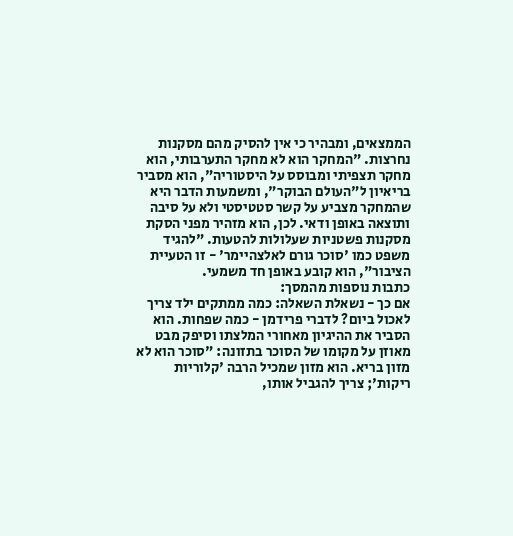הממצאים, ומבהיר כי אין להסיק מהם מסקנות נחרצות. "המחקר הוא לא מחקר התערבותי, הוא מחקר תצפיתי ומבוסס על היסטוריה", הוא מסביר בריאיון ל"העולם הבוקר", ומשמעות הדבר היא שהמחקר מצביע על קשר סטטיסטי ולא על סיבה ותוצאה באופן ודאי. לכן, הוא מזהיר מפני הסקת מסקנות פשטניות שעלולות להטעות. "להגיד משפט כמו 'סוכר גורם לאלצהיימר' - זו הטעיית הציבור", הוא קובע באופן חד משמעי.
כתבות נוספות מהמסך:
אם כך - נשאלת השאלה: כמה ממתקים ילד צריך לאכול ביום? לדברי פרידמן - כמה שפחות. הוא הסביר את ההיגיון מאחורי המלצתו וסיפק מבט מאוזן על מקומו של הסוכר בתזונה: "סוכר הוא לא מזון בריא. הוא מזון שמכיל הרבה 'קלוריות ריקות'; צריך להגביל אותו,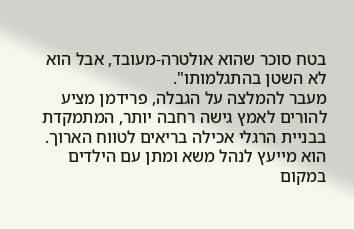בטח סוכר שהוא אולטרה-מעובד, אבל הוא לא השטן בהתגלמותו".
מעבר להמלצה על הגבלה, פרידמן מציע להורים לאמץ גישה רחבה יותר, המתמקדת בבניית הרגלי אכילה בריאים לטווח הארוך. הוא מייעץ לנהל משא ומתן עם הילדים במקום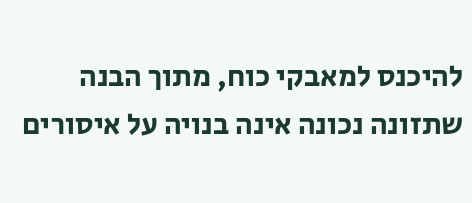להיכנס למאבקי כוח, מתוך הבנה שתזונה נכונה אינה בנויה על איסורים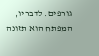גורפים. לדבריו, המפתח הוא תזונה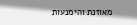מאוזנת והימנעות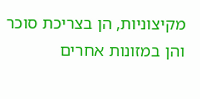מקיצוניות, הן בצריכת סוכר והן במזונות אחרים